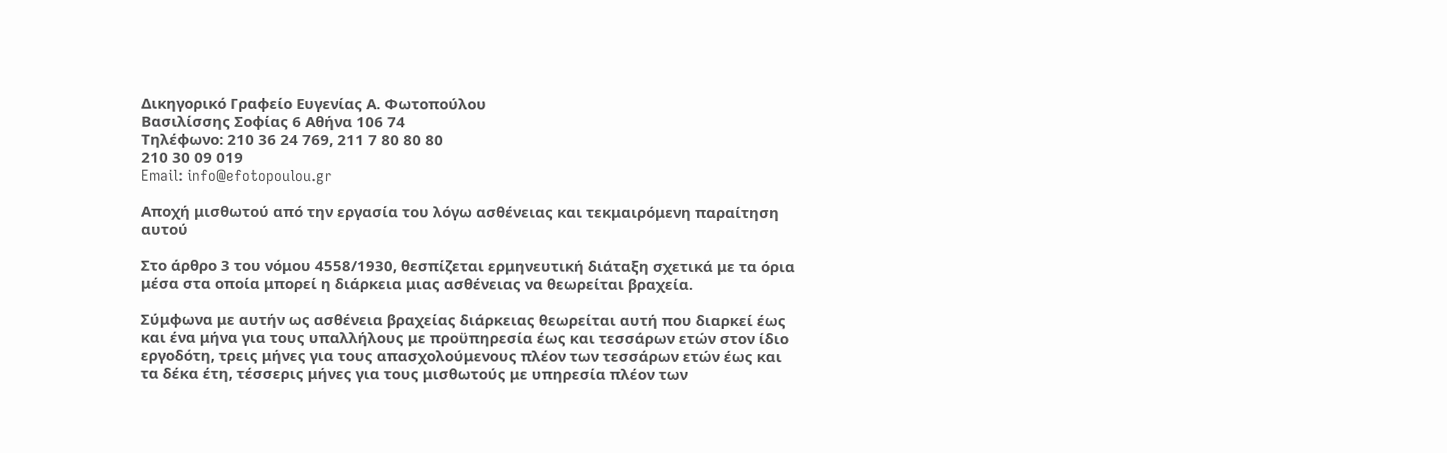Δικηγορικό Γραφείο Ευγενίας Α. Φωτοπούλου
Βασιλίσσης Σοφίας 6 Αθήνα 106 74
Τηλέφωνο: 210 36 24 769, 211 7 80 80 80
210 30 09 019
Email: info@efotopoulou.gr

Αποχή μισθωτού από την εργασία του λόγω ασθένειας και τεκμαιρόμενη παραίτηση αυτού

Στο άρθρο 3 του νόμου 4558/1930, θεσπίζεται ερμηνευτική διάταξη σχετικά με τα όρια μέσα στα οποία μπορεί η διάρκεια μιας ασθένειας να θεωρείται βραχεία.

Σύμφωνα με αυτήν ως ασθένεια βραχείας διάρκειας θεωρείται αυτή που διαρκεί έως και ένα μήνα για τους υπαλλήλους με προϋπηρεσία έως και τεσσάρων ετών στον ίδιο εργοδότη, τρεις μήνες για τους απασχολούμενους πλέον των τεσσάρων ετών έως και τα δέκα έτη, τέσσερις μήνες για τους μισθωτούς με υπηρεσία πλέον των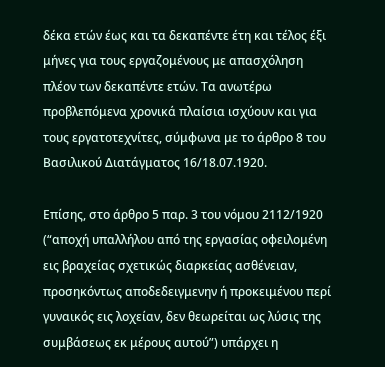δέκα ετών έως και τα δεκαπέντε έτη και τέλος έξι μήνες για τους εργαζομένους με απασχόληση πλέον των δεκαπέντε ετών. Τα ανωτέρω προβλεπόμενα χρονικά πλαίσια ισχύουν και για τους εργατοτεχνίτες, σύμφωνα με το άρθρο 8 του Βασιλικού Διατάγματος 16/18.07.1920.

Επίσης, στο άρθρο 5 παρ. 3 του νόμου 2112/1920 (“αποχή υπαλλήλου από της εργασίας οφειλομένη εις βραχείας σχετικώς διαρκείας ασθένειαν, προσηκόντως αποδεδειγμενην ή προκειμένου περί γυναικός εις λοχείαν, δεν θεωρείται ως λύσις της συμβάσεως εκ μέρους αυτού”) υπάρχει η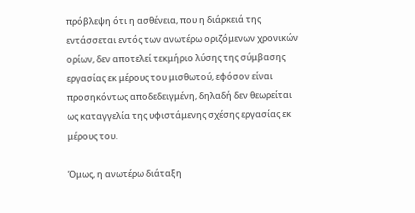πρόβλεψη ότι η ασθένεια, που η διάρκειά της εντάσσεται εντός των ανωτέρω οριζόμενων χρονικών ορίων, δεν αποτελεί τεκμήριο λύσης της σύμβασης εργασίας εκ μέρους του μισθωτού, εφόσον είναι προσηκόντως αποδεδειγμένη, δηλαδή δεν θεωρείται ως καταγγελία της υφιστάμενης σχέσης εργασίας εκ μέρους του.

Όμως, η ανωτέρω διάταξη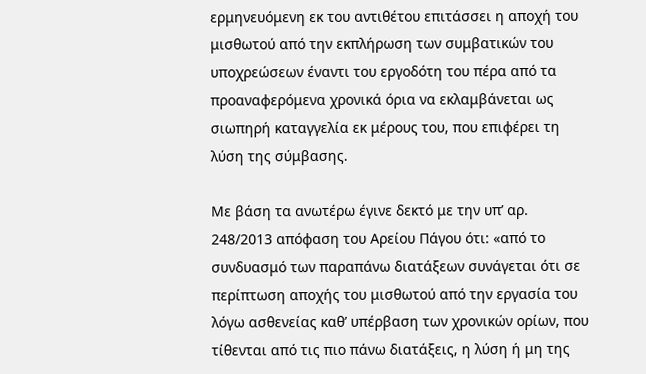ερμηνευόμενη εκ του αντιθέτου επιτάσσει η αποχή του μισθωτού από την εκπλήρωση των συμβατικών του υποχρεώσεων έναντι του εργοδότη του πέρα από τα προαναφερόμενα χρονικά όρια να εκλαμβάνεται ως σιωπηρή καταγγελία εκ μέρους του, που επιφέρει τη λύση της σύμβασης.

Με βάση τα ανωτέρω έγινε δεκτό με την υπ’ αρ. 248/2013 απόφαση του Αρείου Πάγου ότι: «από το συνδυασμό των παραπάνω διατάξεων συνάγεται ότι σε περίπτωση αποχής του μισθωτού από την εργασία του λόγω ασθενείας καθ’ υπέρβαση των χρονικών ορίων, που τίθενται από τις πιο πάνω διατάξεις, η λύση ή μη της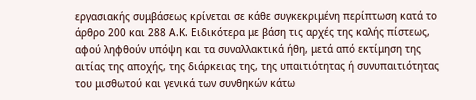εργασιακής συμβάσεως κρίνεται σε κάθε συγκεκριμένη περίπτωση κατά το άρθρο 200 και 288 Α.Κ. Ειδικότερα με βάση τις αρχές της καλής πίστεως, αφού ληφθούν υπόψη και τα συναλλακτικά ήθη, μετά από εκτίμηση της αιτίας της αποχής, της διάρκειας της, της υπαιτιότητας ή συνυπαιτιότητας του μισθωτού και γενικά των συνθηκών κάτω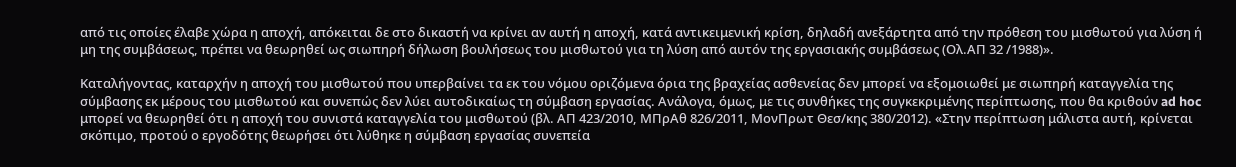από τις οποίες έλαβε χώρα η αποχή, απόκειται δε στο δικαστή να κρίνει αν αυτή η αποχή, κατά αντικειμενική κρίση, δηλαδή ανεξάρτητα από την πρόθεση του μισθωτού για λύση ή μη της συμβάσεως, πρέπει να θεωρηθεί ως σιωπηρή δήλωση βουλήσεως του μισθωτού για τη λύση από αυτόν της εργασιακής συμβάσεως (Ολ.ΑΠ 32 /1988)».

Καταλήγοντας, καταρχήν η αποχή του μισθωτού που υπερβαίνει τα εκ του νόμου οριζόμενα όρια της βραχείας ασθενείας δεν μπορεί να εξομοιωθεί με σιωπηρή καταγγελία της σύμβασης εκ μέρους του μισθωτού και συνεπώς δεν λύει αυτοδικαίως τη σύμβαση εργασίας. Ανάλογα, όμως, με τις συνθήκες της συγκεκριμένης περίπτωσης, που θα κριθούν ad hoc μπορεί να θεωρηθεί ότι η αποχή του συνιστά καταγγελία του μισθωτού (βλ. ΑΠ 423/2010, ΜΠρΑθ 826/2011, ΜονΠρωτ Θεσ/κης 380/2012). «Στην περίπτωση μάλιστα αυτή, κρίνεται σκόπιμο, προτού ο εργοδότης θεωρήσει ότι λύθηκε η σύμβαση εργασίας συνεπεία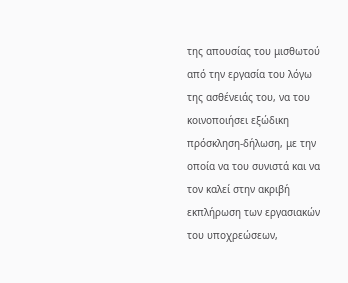της απουσίας του μισθωτού από την εργασία του λόγω της ασθένειάς του, να του κοινοποιήσει εξώδικη πρόσκληση-δήλωση, με την οποία να του συνιστά και να τον καλεί στην ακριβή εκπλήρωση των εργασιακών του υποχρεώσεων,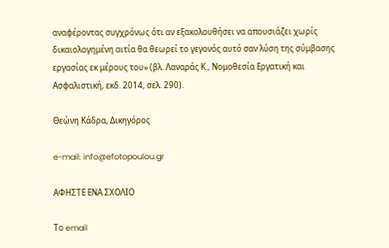αναφέροντας συγχρόνως ότι αν εξακολουθήσει να απουσιάζει χωρίς δικαιολογημένη αιτία θα θεωρεί το γεγονός αυτό σαν λύση της σύμβασης εργασίας εκ μέρους του» (βλ. Λαναράς Κ., Νομοθεσία Εργατική και Ασφαλιστική, εκδ. 2014, σελ. 290).

Θεώνη Κάδρα, Δικηγόρος

e-mail: info@efotopoulou.gr

ΑΦΗΣΤΕ ΕΝΑ ΣΧΟΛΙΟ

Το email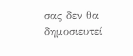σας δεν θα δημοσιευτεί